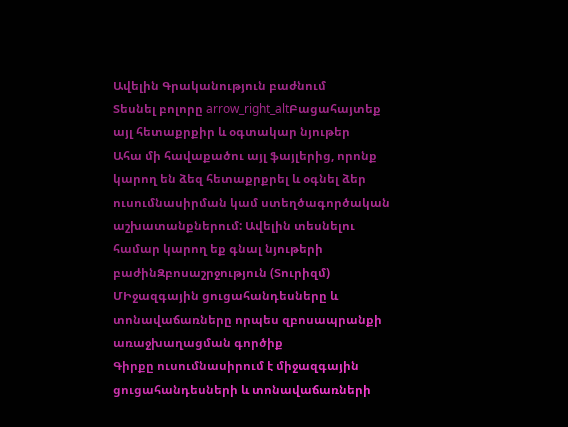Ավելին Գրականություն բաժնում
Տեսնել բոլորը arrow_right_altԲացահայտեք այլ հետաքրքիր և օգտակար նյութեր
Ահա մի հավաքածու այլ ֆայլերից, որոնք կարող են ձեզ հետաքրքրել և օգնել ձեր ուսումնասիրման կամ ստեղծագործական աշխատանքներում: Ավելին տեսնելու համար կարող եք գնալ նյութերի բաժինԶբոսաշրջություն (Տուրիզմ)
ՄԻջազգային ցուցահանդեսները և տոնավաճառները որպես զբոսապրանքի առաջխաղացման գործիք
Գիրքը ուսումնասիրում է միջազգային ցուցահանդեսների և տոնավաճառների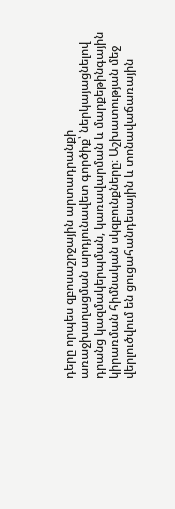դերը որպես զբոսաշրջային արտադրանքի առաջխաղացման արդյունավետ գործիք՝ ներկայացնելով դրանց կազմակերպման, կառավարման և մարքեթինգային կիրառման հիմնական սկզբունքները։ Աշխատության մեջ վերլուծվում են ցուցահանդեսային և տոնավաճառային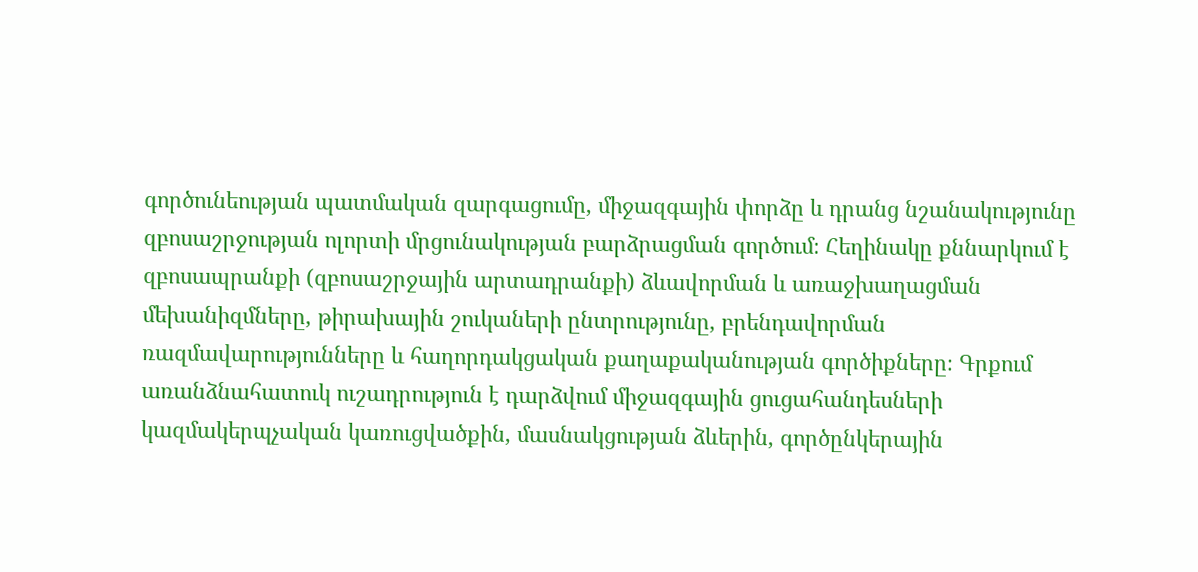գործունեության պատմական զարգացումը, միջազգային փորձը և դրանց նշանակությունը զբոսաշրջության ոլորտի մրցունակության բարձրացման գործում։ Հեղինակը քննարկում է զբոսապրանքի (զբոսաշրջային արտադրանքի) ձևավորման և առաջխաղացման մեխանիզմները, թիրախային շուկաների ընտրությունը, բրենդավորման ռազմավարությունները և հաղորդակցական քաղաքականության գործիքները։ Գրքում առանձնահատուկ ուշադրություն է դարձվում միջազգային ցուցահանդեսների կազմակերպչական կառուցվածքին, մասնակցության ձևերին, գործընկերային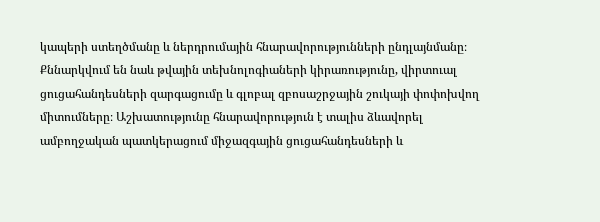կապերի ստեղծմանը և ներդրումային հնարավորությունների ընդլայնմանը։ Քննարկվում են նաև թվային տեխնոլոգիաների կիրառությունը, վիրտուալ ցուցահանդեսների զարգացումը և գլոբալ զբոսաշրջային շուկայի փոփոխվող միտումները։ Աշխատությունը հնարավորություն է տալիս ձևավորել ամբողջական պատկերացում միջազգային ցուցահանդեսների և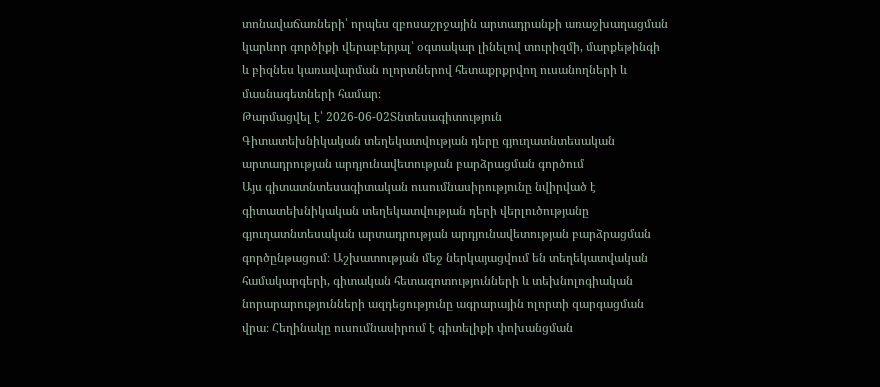տոնավաճառների՝ որպես զբոսաշրջային արտադրանքի առաջխաղացման կարևոր գործիքի վերաբերյալ՝ օգտակար լինելով տուրիզմի, մարքեթինգի և բիզնես կառավարման ոլորտներով հետաքրքրվող ուսանողների և մասնագետների համար։
Թարմացվել է՝ 2026-06-02Տնտեսագիտություն
Գիտատեխնիկական տեղեկատվության դերը գյուղատնտեսական արտադրության արդյունավետության բարձրացման գործում
Այս գիտատնտեսագիտական ուսումնասիրությունը նվիրված է գիտատեխնիկական տեղեկատվության դերի վերլուծությանը գյուղատնտեսական արտադրության արդյունավետության բարձրացման գործընթացում։ Աշխատության մեջ ներկայացվում են տեղեկատվական համակարգերի, գիտական հետազոտությունների և տեխնոլոգիական նորարարությունների ազդեցությունը ագրարային ոլորտի զարգացման վրա։ Հեղինակը ուսումնասիրում է գիտելիքի փոխանցման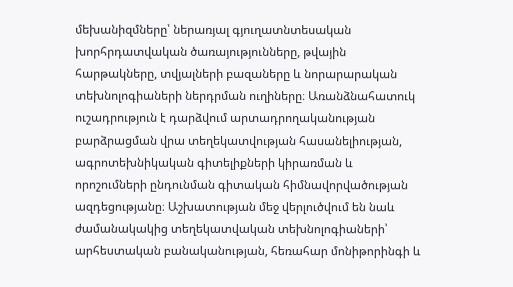մեխանիզմները՝ ներառյալ գյուղատնտեսական խորհրդատվական ծառայությունները, թվային հարթակները, տվյալների բազաները և նորարարական տեխնոլոգիաների ներդրման ուղիները։ Առանձնահատուկ ուշադրություն է դարձվում արտադրողականության բարձրացման վրա տեղեկատվության հասանելիության, ագրոտեխնիկական գիտելիքների կիրառման և որոշումների ընդունման գիտական հիմնավորվածության ազդեցությանը։ Աշխատության մեջ վերլուծվում են նաև ժամանակակից տեղեկատվական տեխնոլոգիաների՝ արհեստական բանականության, հեռահար մոնիթորինգի և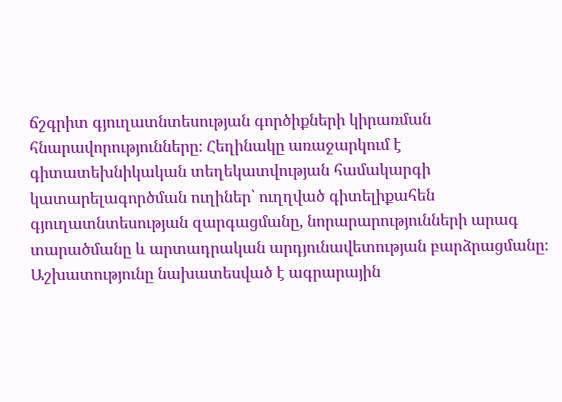ճշգրիտ գյուղատնտեսության գործիքների կիրառման հնարավորությունները։ Հեղինակը առաջարկում է գիտատեխնիկական տեղեկատվության համակարգի կատարելագործման ուղիներ՝ ուղղված գիտելիքահեն գյուղատնտեսության զարգացմանը, նորարարությունների արագ տարածմանը և արտադրական արդյունավետության բարձրացմանը։ Աշխատությունը նախատեսված է ագրարային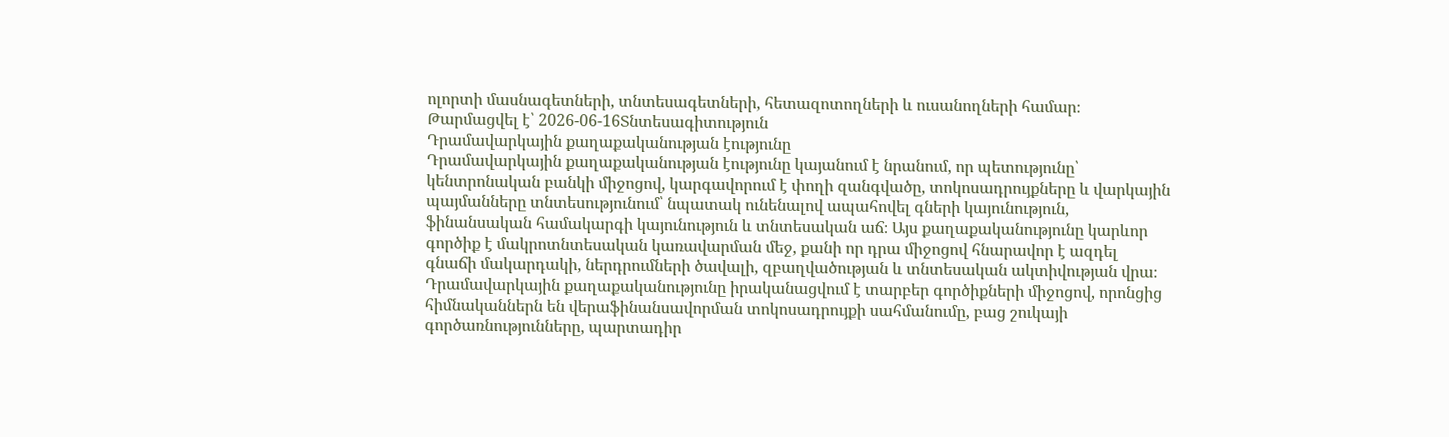ոլորտի մասնագետների, տնտեսագետների, հետազոտողների և ուսանողների համար։
Թարմացվել է՝ 2026-06-16Տնտեսագիտություն
Դրամավարկային քաղաքականության էությունը
Դրամավարկային քաղաքականության էությունը կայանում է նրանում, որ պետությունը՝ կենտրոնական բանկի միջոցով, կարգավորում է փողի զանգվածը, տոկոսադրույքները և վարկային պայմանները տնտեսությունում՝ նպատակ ունենալով ապահովել գների կայունություն, ֆինանսական համակարգի կայունություն և տնտեսական աճ։ Այս քաղաքականությունը կարևոր գործիք է մակրոտնտեսական կառավարման մեջ, քանի որ դրա միջոցով հնարավոր է ազդել գնաճի մակարդակի, ներդրումների ծավալի, զբաղվածության և տնտեսական ակտիվության վրա։ Դրամավարկային քաղաքականությունը իրականացվում է տարբեր գործիքների միջոցով, որոնցից հիմնականներն են վերաֆինանսավորման տոկոսադրույքի սահմանումը, բաց շուկայի գործառնությունները, պարտադիր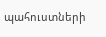պահուստների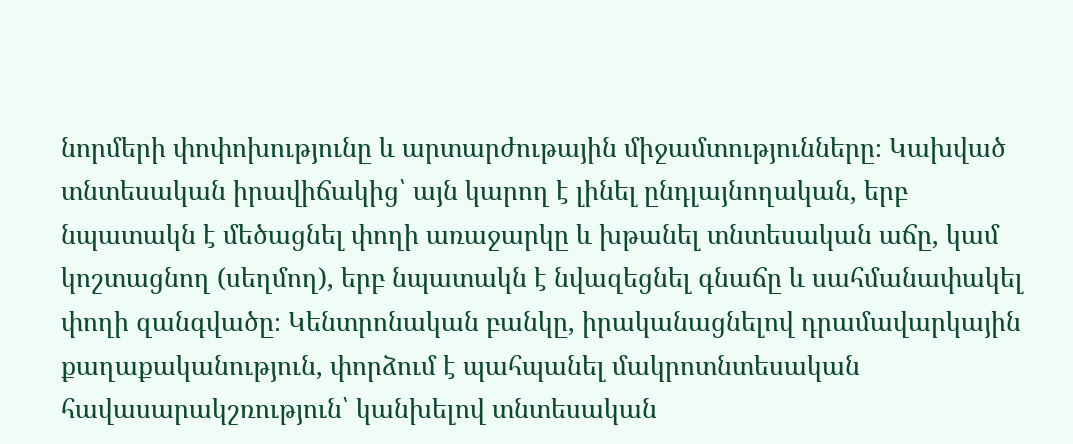նորմերի փոփոխությունը և արտարժութային միջամտությունները։ Կախված տնտեսական իրավիճակից՝ այն կարող է լինել ընդլայնողական, երբ նպատակն է մեծացնել փողի առաջարկը և խթանել տնտեսական աճը, կամ կոշտացնող (սեղմող), երբ նպատակն է նվազեցնել գնաճը և սահմանափակել փողի զանգվածը։ Կենտրոնական բանկը, իրականացնելով դրամավարկային քաղաքականություն, փորձում է պահպանել մակրոտնտեսական հավասարակշռություն՝ կանխելով տնտեսական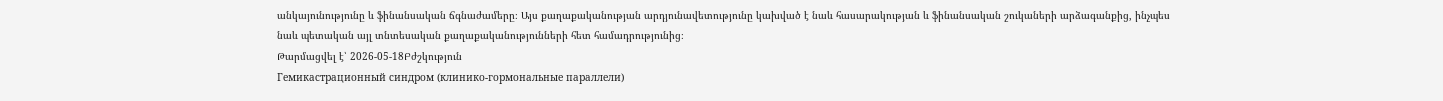անկայունությունը և ֆինանսական ճգնաժամերը։ Այս քաղաքականության արդյունավետությունը կախված է նաև հասարակության և ֆինանսական շուկաների արձագանքից, ինչպես նաև պետական այլ տնտեսական քաղաքականությունների հետ համադրությունից։
Թարմացվել է՝ 2026-05-18Բժշկություն
Гемикастрационный синдром (клинико-гормональные параллели)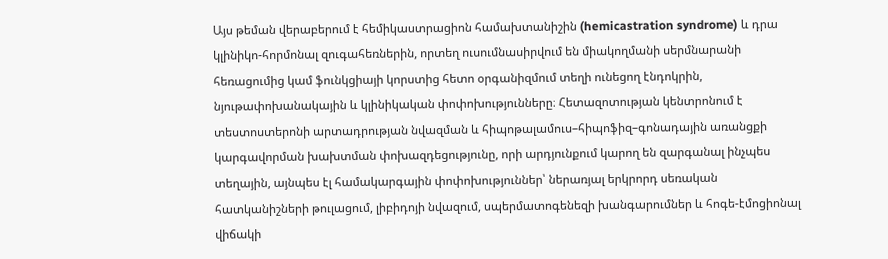Այս թեման վերաբերում է հեմիկաստրացիոն համախտանիշին (hemicastration syndrome) և դրա կլինիկո-հորմոնալ զուգահեռներին, որտեղ ուսումնասիրվում են միակողմանի սերմնարանի հեռացումից կամ ֆունկցիայի կորստից հետո օրգանիզմում տեղի ունեցող էնդոկրին, նյութափոխանակային և կլինիկական փոփոխությունները։ Հետազոտության կենտրոնում է տեստոստերոնի արտադրության նվազման և հիպոթալամուս–հիպոֆիզ–գոնադային առանցքի կարգավորման խախտման փոխազդեցությունը, որի արդյունքում կարող են զարգանալ ինչպես տեղային, այնպես էլ համակարգային փոփոխություններ՝ ներառյալ երկրորդ սեռական հատկանիշների թուլացում, լիբիդոյի նվազում, սպերմատոգենեզի խանգարումներ և հոգե-էմոցիոնալ վիճակի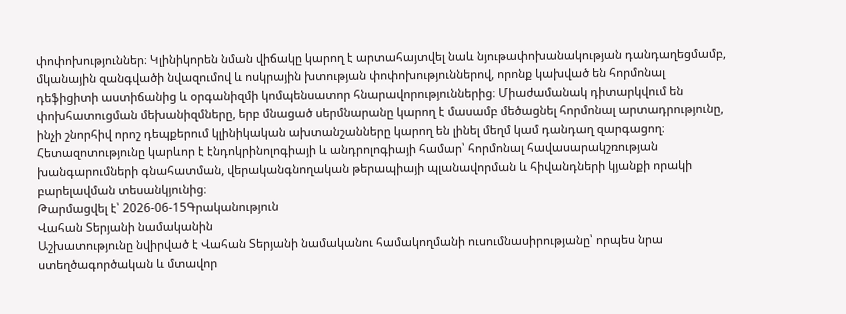փոփոխություններ։ Կլինիկորեն նման վիճակը կարող է արտահայտվել նաև նյութափոխանակության դանդաղեցմամբ, մկանային զանգվածի նվազումով և ոսկրային խտության փոփոխություններով, որոնք կախված են հորմոնալ դեֆիցիտի աստիճանից և օրգանիզմի կոմպենսատոր հնարավորություններից։ Միաժամանակ դիտարկվում են փոխհատուցման մեխանիզմները, երբ մնացած սերմնարանը կարող է մասամբ մեծացնել հորմոնալ արտադրությունը, ինչի շնորհիվ որոշ դեպքերում կլինիկական ախտանշանները կարող են լինել մեղմ կամ դանդաղ զարգացող։ Հետազոտությունը կարևոր է էնդոկրինոլոգիայի և անդրոլոգիայի համար՝ հորմոնալ հավասարակշռության խանգարումների գնահատման, վերականգնողական թերապիայի պլանավորման և հիվանդների կյանքի որակի բարելավման տեսանկյունից։
Թարմացվել է՝ 2026-06-15Գրականություն
Վահան Տերյանի նամականին
Աշխատությունը նվիրված է Վահան Տերյանի նամականու համակողմանի ուսումնասիրությանը՝ որպես նրա ստեղծագործական և մտավոր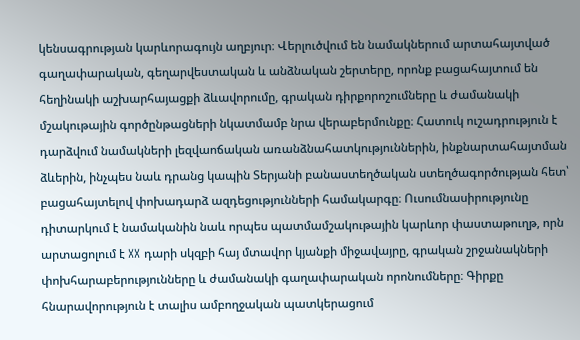կենսագրության կարևորագույն աղբյուր։ Վերլուծվում են նամակներում արտահայտված գաղափարական, գեղարվեստական և անձնական շերտերը, որոնք բացահայտում են հեղինակի աշխարհայացքի ձևավորումը, գրական դիրքորոշումները և ժամանակի մշակութային գործընթացների նկատմամբ նրա վերաբերմունքը։ Հատուկ ուշադրություն է դարձվում նամակների լեզվաոճական առանձնահատկություններին, ինքնարտահայտման ձևերին, ինչպես նաև դրանց կապին Տերյանի բանաստեղծական ստեղծագործության հետ՝ բացահայտելով փոխադարձ ազդեցությունների համակարգը։ Ուսումնասիրությունը դիտարկում է նամականին նաև որպես պատմամշակութային կարևոր փաստաթուղթ, որն արտացոլում է XX դարի սկզբի հայ մտավոր կյանքի միջավայրը, գրական շրջանակների փոխհարաբերությունները և ժամանակի գաղափարական որոնումները։ Գիրքը հնարավորություն է տալիս ամբողջական պատկերացում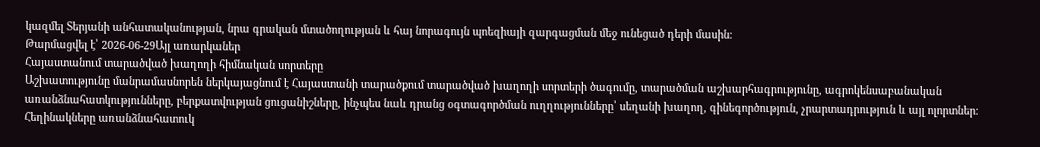կազմել Տերյանի անհատականության, նրա գրական մտածողության և հայ նորագույն պոեզիայի զարգացման մեջ ունեցած դերի մասին։
Թարմացվել է՝ 2026-06-29Այլ առարկաներ
Հայաստանում տարածված խաղողի հիմնական սորտերը
Աշխատությունը մանրամասնորեն ներկայացնում է Հայաստանի տարածքում տարածված խաղողի սորտերի ծագումը, տարածման աշխարհագրությունը, ագրոկենսաբանական առանձնահատկությունները, բերքատվության ցուցանիշները, ինչպես նաև դրանց օգտագործման ուղղությունները՝ սեղանի խաղող, գինեգործություն, չրարտադրություն և այլ ոլորտներ։ Հեղինակները առանձնահատուկ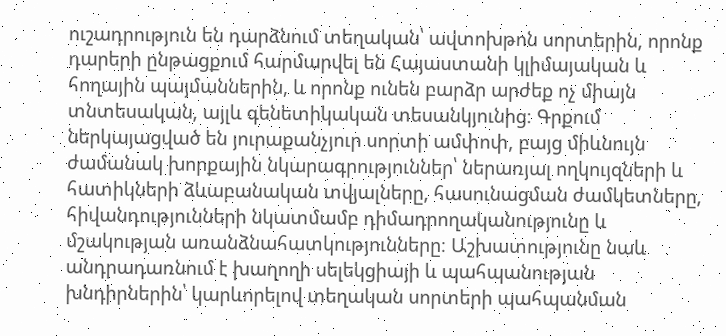ուշադրություն են դարձնում տեղական՝ ավտոխթոն սորտերին, որոնք դարերի ընթացքում հարմարվել են Հայաստանի կլիմայական և հողային պայմաններին, և որոնք ունեն բարձր արժեք ոչ միայն տնտեսական, այլև գենետիկական տեսանկյունից։ Գրքում ներկայացված են յուրաքանչյուր սորտի ամփոփ, բայց միևնույն ժամանակ խորքային նկարագրություններ՝ ներառյալ ողկույզների և հատիկների ձևաբանական տվյալները, հասունացման ժամկետները, հիվանդությունների նկատմամբ դիմադրողականությունը և մշակության առանձնահատկությունները։ Աշխատությունը նաև անդրադառնում է խաղողի սելեկցիայի և պահպանության խնդիրներին՝ կարևորելով տեղական սորտերի պահպանման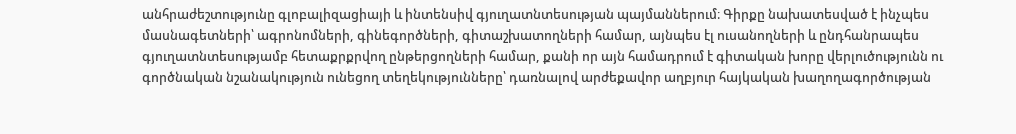անհրաժեշտությունը գլոբալիզացիայի և ինտենսիվ գյուղատնտեսության պայմաններում։ Գիրքը նախատեսված է ինչպես մասնագետների՝ ագրոնոմների, գինեգործների, գիտաշխատողների համար, այնպես էլ ուսանողների և ընդհանրապես գյուղատնտեսությամբ հետաքրքրվող ընթերցողների համար, քանի որ այն համադրում է գիտական խորը վերլուծությունն ու գործնական նշանակություն ունեցող տեղեկությունները՝ դառնալով արժեքավոր աղբյուր հայկական խաղողագործության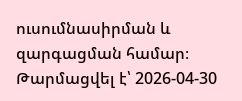ուսումնասիրման և զարգացման համար։
Թարմացվել է՝ 2026-04-30